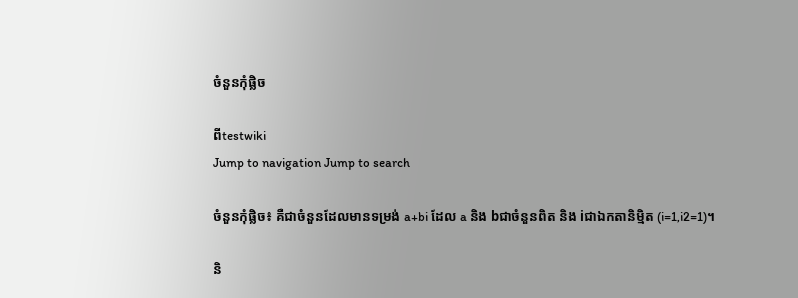ចំនួនកុំផ្លិច

ពីtestwiki
Jump to navigation Jump to search

ចំនួនកុំផ្លិច៖ គឺជាចំនួនដែលមានទម្រង់ a+bi ដែល a និង bជាចំនួនពិត និង iជាឯកតានិមិ្មត (i=1,i2=1)។

និ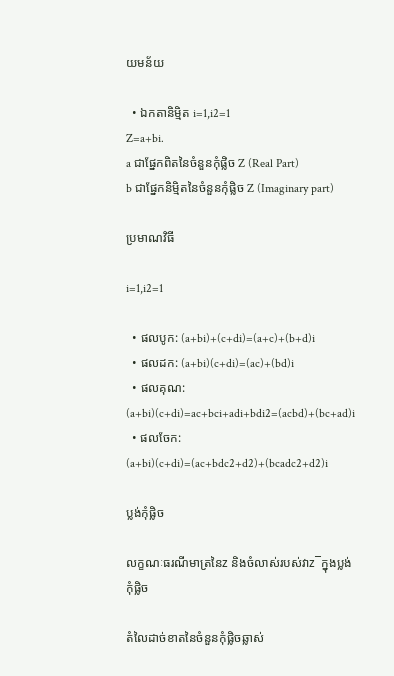យមន័យ

  • ឯកតានិមិ្មត i=1,i2=1
Z=a+bi.
a ជាផ្នែកពិតនៃចំនួនកុំផ្លិច Z (Real Part)
b ជាផ្នែកនិម្មិតនៃចំនួនកុំផ្លិច Z (Imaginary part)

ប្រមាណវិធី

i=1,i2=1

  • ផលបូក: (a+bi)+(c+di)=(a+c)+(b+d)i
  • ផលដក: (a+bi)(c+di)=(ac)+(bd)i
  • ផលគុណ: (a+bi)(c+di)=ac+bci+adi+bdi2=(acbd)+(bc+ad)i
  • ផលចែក: (a+bi)(c+di)=(ac+bdc2+d2)+(bcadc2+d2)i

ប្លង់កុំផ្លិច

លក្ខណៈធរណីមាត្រនៃz និងចំលាស់របស់វាz¯ក្នុងប្លង់កុំផ្លិច

តំលៃដាច់ខាតនៃចំនួនកុំផ្លិចឆ្លាស់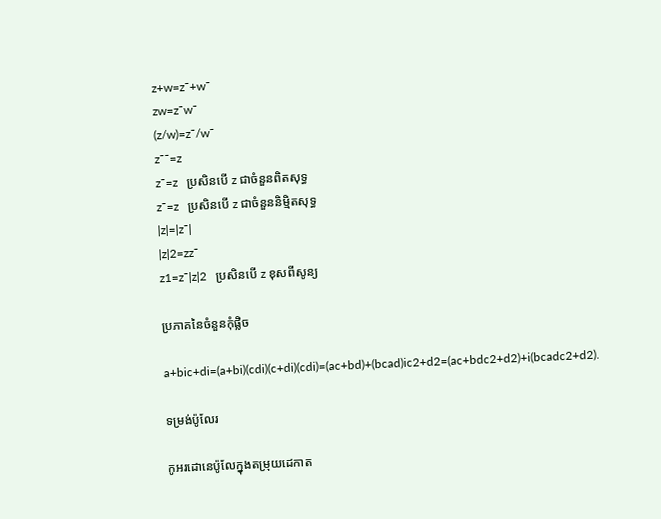z+w=z¯+w¯
zw=z¯w¯
(z/w)=z¯/w¯
z¯¯=z
z¯=z   ប្រសិនបើ z ជាចំនួនពិតសុទ្ធ
z¯=z   ប្រសិនបើ z ជាចំនួននិម្មិតសុទ្ធ
|z|=|z¯|
|z|2=zz¯
z1=z¯|z|2   ប្រសិនបើ z ខុសពីសូន្យ

ប្រភាគនៃចំនួនកុំផ្លិច

a+bic+di=(a+bi)(cdi)(c+di)(cdi)=(ac+bd)+(bcad)ic2+d2=(ac+bdc2+d2)+i(bcadc2+d2).

ទម្រង់ប៉ូលែរ

កូអរដោនេប៉ូលែក្នុងតម្រុយដេកាត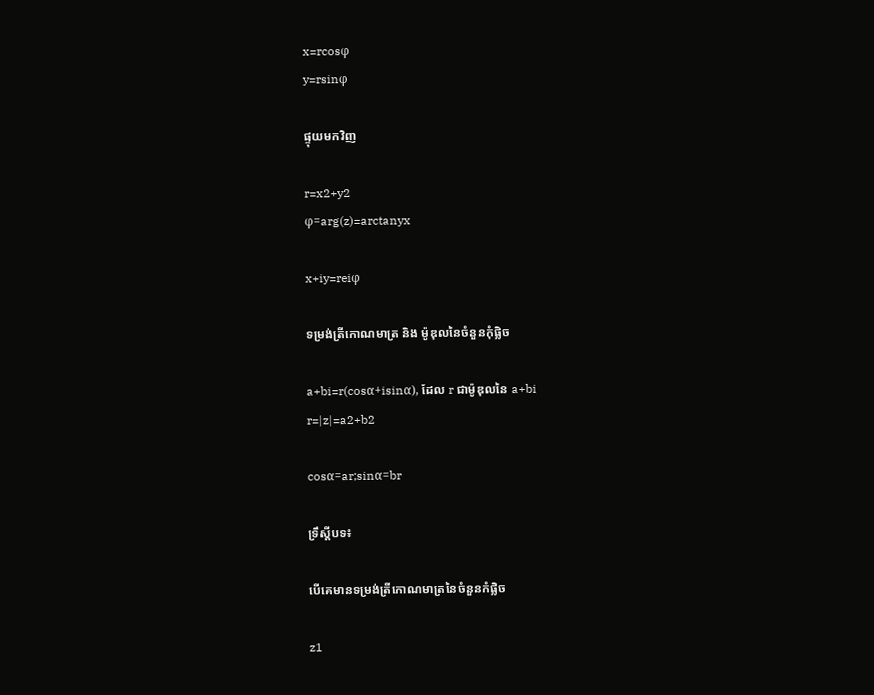x=rcosφ
y=rsinφ

ផ្ទុយមកវិញ

r=x2+y2
φ=arg(z)=arctanyx

x+iy=reiφ

ទម្រង់ត្រីកោណមាត្រ និង ម៉ូឌុលនៃចំនួនកុំផ្លិច

a+bi=r(cosα+isinα), ដែល r ជាម៉ូឌុលនៃ a+bi
r=|z|=a2+b2

cosα=ar;sinα=br

ទ្រឹស្តីបទ៖

បើគេមានទម្រង់ត្រីកោណមាត្រនៃចំនួនកំផ្លិច

z1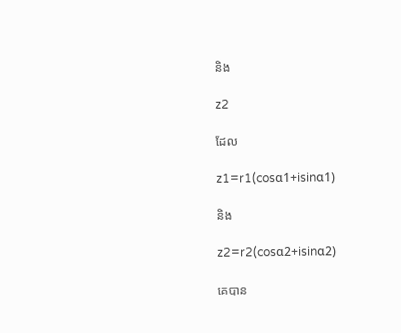និង

z2

ដែល

z1=r1(cosα1+isinα1)

និង

z2=r2(cosα2+isinα2)

គេបាន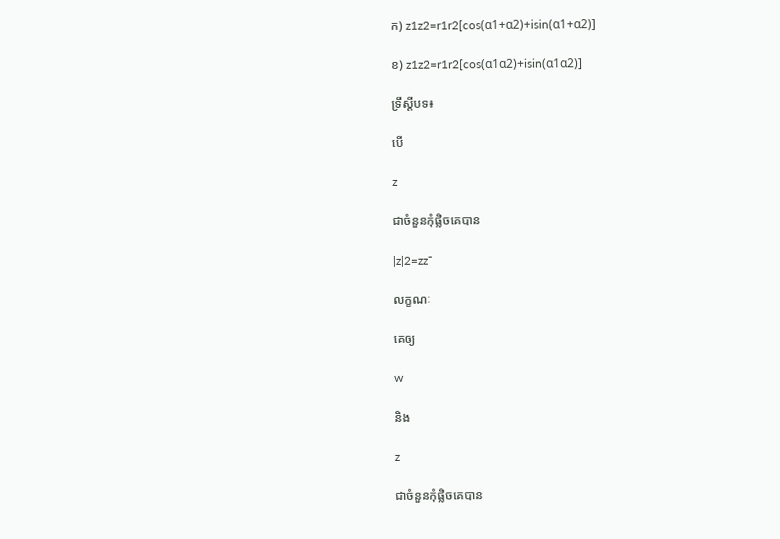ក) z1z2=r1r2[cos(α1+α2)+isin(α1+α2)]

ខ) z1z2=r1r2[cos(α1α2)+isin(α1α2)]

ទ្រឹស្តីបទ៖

បើ

z

ជាចំនួនកុំផ្លិចគេបាន

|z|2=zz¯

លក្ខណៈ

គេឲ្យ

w

និង

z

ជាចំនួនកុំផ្លិចគេបាន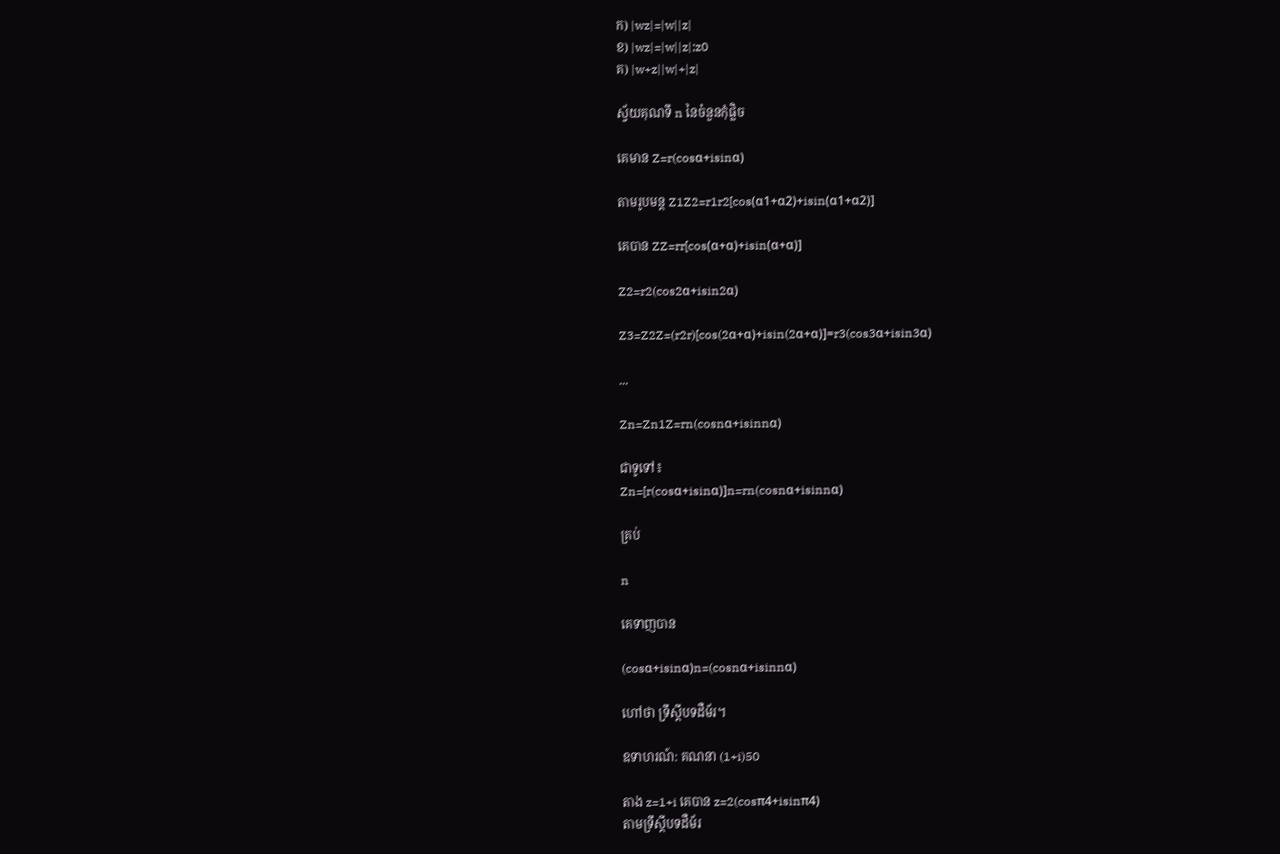ក) |wz|=|w||z|
ខ) |wz|=|w||z|;z0
គ) |w+z||w|+|z|

ស្វ័យគុណទី n នៃចំនួនកុំផ្លិច

គេមាន Z=r(cosα+isinα)

តាមរូបមន្ត Z1Z2=r1r2[cos(α1+α2)+isin(α1+α2)]

គេបាន ZZ=rr[cos(α+α)+isin(α+α)]

Z2=r2(cos2α+isin2α)

Z3=Z2Z=(r2r)[cos(2α+α)+isin(2α+α)]=r3(cos3α+isin3α)

...

Zn=Zn1Z=rn(cosnα+isinnα)

ជាទូទៅ៖
Zn=[r(cosα+isinα)]n=rn(cosnα+isinnα)

គ្រប់

n

គេទាញបាន

(cosα+isinα)n=(cosnα+isinnα)

ហៅថា ទ្រឹស្តីបទដឺម័រ។

ឧទាហរណ៍: គណនា (1+i)50

តាង z=1+i គេបាន z=2(cosπ4+isinπ4)
តាមទ្រឹស្តីបទដឺម័រ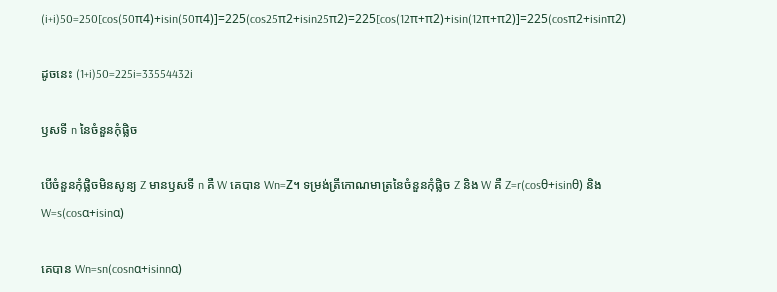(i+i)50=250[cos(50π4)+isin(50π4)]=225(cos25π2+isin25π2)=225[cos(12π+π2)+isin(12π+π2)]=225(cosπ2+isinπ2)

ដូចនេះ (1+i)50=225i=33554432i

ឫសទី n នៃចំនួនកុំផ្លិច

បើចំនួនកុំផ្លិចមិនសូន្យ Z មានឫសទី n គឺ W គេបាន Wn=Z។ ទម្រង់ត្រីកោណមាត្រនៃចំនួនកុំផ្លិច Z និង W គឺ Z=r(cosθ+isinθ) និង W=s(cosα+isinα)

គេបាន Wn=sn(cosnα+isinnα)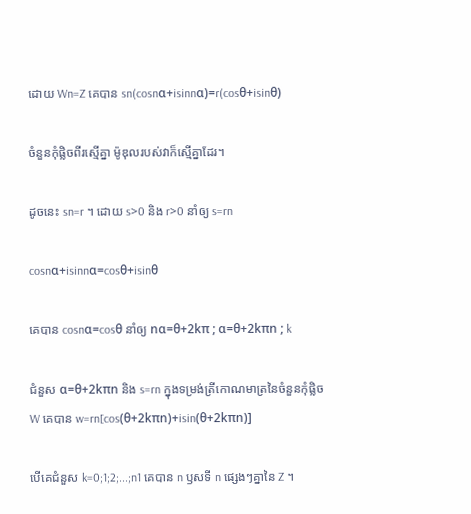ដោយ Wn=Z គេបាន sn(cosnα+isinnα)=r(cosθ+isinθ)

ចំនួនកុំផ្លិចពីរស្មើគ្នា ម៉ូឌុលរបស់វាក៏ស្មើគ្នាដែរ។

ដូចនេះ sn=r ។ ដោយ s>0 និង r>0 នាំឲ្យ s=rn

cosnα+isinnα=cosθ+isinθ

គេបាន cosnα=cosθ នាំឲ្យ nα=θ+2kπ ; α=θ+2kπn ; k

ជំនួស α=θ+2kπn និង s=rn ក្នុងទម្រង់ត្រីកោណមាត្រនៃចំនួនកុំផ្លិច W គេបាន w=rn[cos(θ+2kπn)+isin(θ+2kπn)]

បើគេជំនួស k=0;1;2;...;n1 គេបាន n ឫសទី n ផ្សេងៗគ្នានៃ Z ។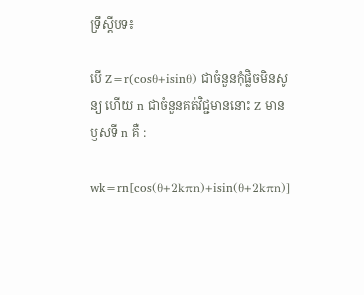ទ្រឹស្តីបទ៖

បើ Z=r(cosθ+isinθ) ជាចំនួនកុំផ្លិចមិនសូន្យ ហើយ n ជាចំនួនគត់វិជ្ជមាននោះ Z មានឫសទី n គឺ :

wk=rn[cos(θ+2kπn)+isin(θ+2kπn)]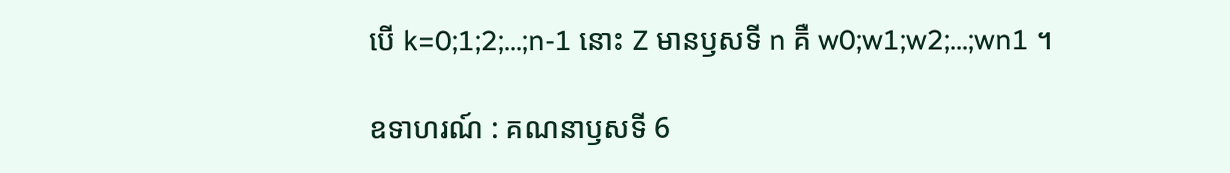បើ k=0;1;2;...;n-1 នោះ Z មានឫសទី n គឺ w0;w1;w2;...;wn1 ។

ឧទាហរណ៍ : គណនាឫសទី 6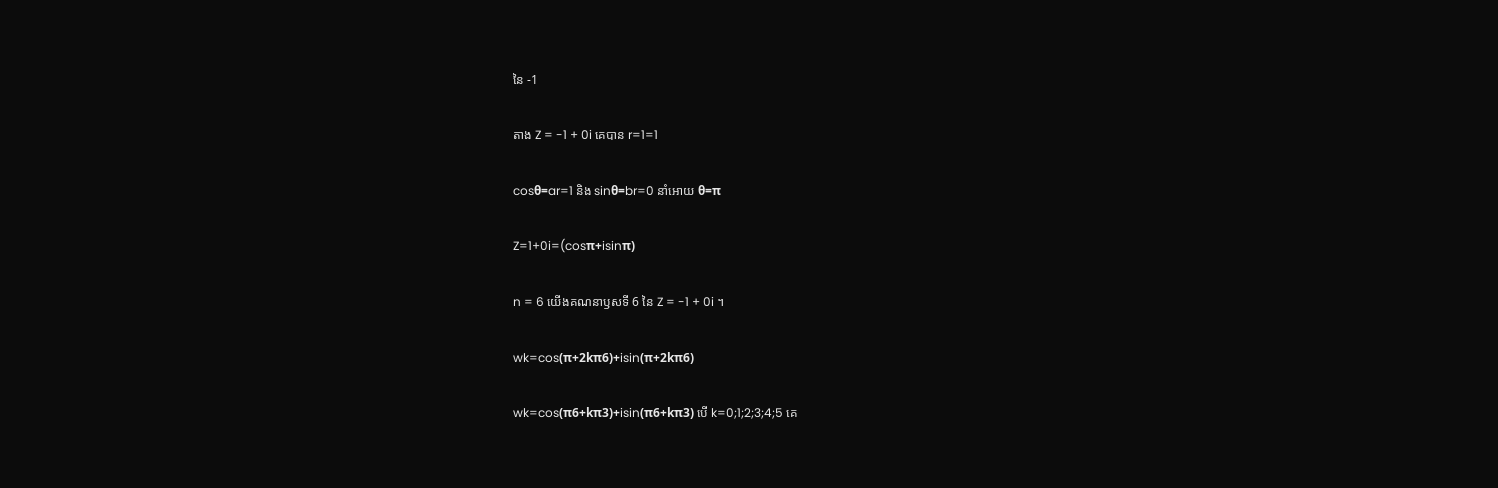នៃ -1

តាង Z = -1 + 0i គេបាន r=1=1

cosθ=ar=1 និង sinθ=br=0 នាំអោយ θ=π

Z=1+0i=(cosπ+isinπ)

n = 6 យើងគណនាឫសទី 6 នៃ Z = -1 + 0i ។

wk=cos(π+2kπ6)+isin(π+2kπ6)

wk=cos(π6+kπ3)+isin(π6+kπ3) បើ k=0;1;2;3;4;5 គេ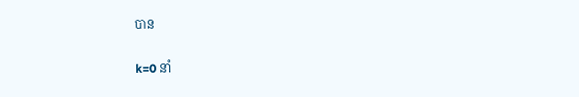បាន

k=0 នាំ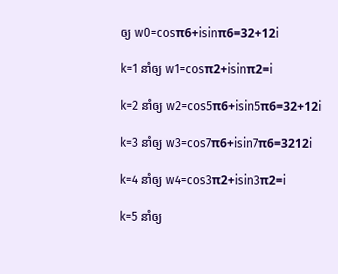ឲ្យ w0=cosπ6+isinπ6=32+12i

k=1 នាំឲ្យ w1=cosπ2+isinπ2=i

k=2 នាំឲ្យ w2=cos5π6+isin5π6=32+12i

k=3 នាំឲ្យ w3=cos7π6+isin7π6=3212i

k=4 នាំឲ្យ w4=cos3π2+isin3π2=i

k=5 នាំឲ្យ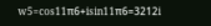w5=cos11π6+isin11π6=3212i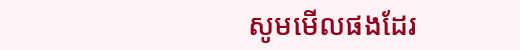សូមមើលផងដែរ